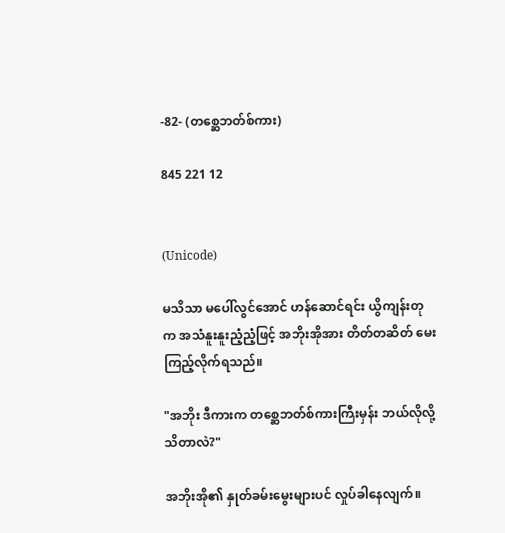-82- (တစ္ဆေဘတ်စ်ကား)

845 221 12


(Unicode)

မသိသာ မပေါ်လွင်အောင် ဟန်ဆောင်ရင်း ယွိကျန်းတုက အသံနူးနူးညံ့ညံ့ဖြင့် အဘိုးအိုအား တိတ်တဆိတ် မေးကြည့်လိုက်ရသည်။

"အဘိုး ဒီကားက တစ္ဆေဘတ်စ်ကားကြီးမှန်း ဘယ်လိုလို့ သိတာလဲ?"

အဘိုးအို၏ နှုတ်ခမ်းမွေးများပင် လှုပ်ခါနေလျက်။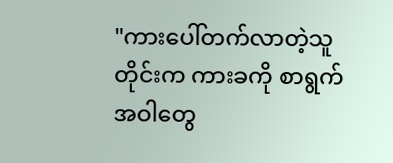"ကားပေါ်တက်လာတဲ့သူတိုင်းက ကားခကို စာရွက်အဝါတွေ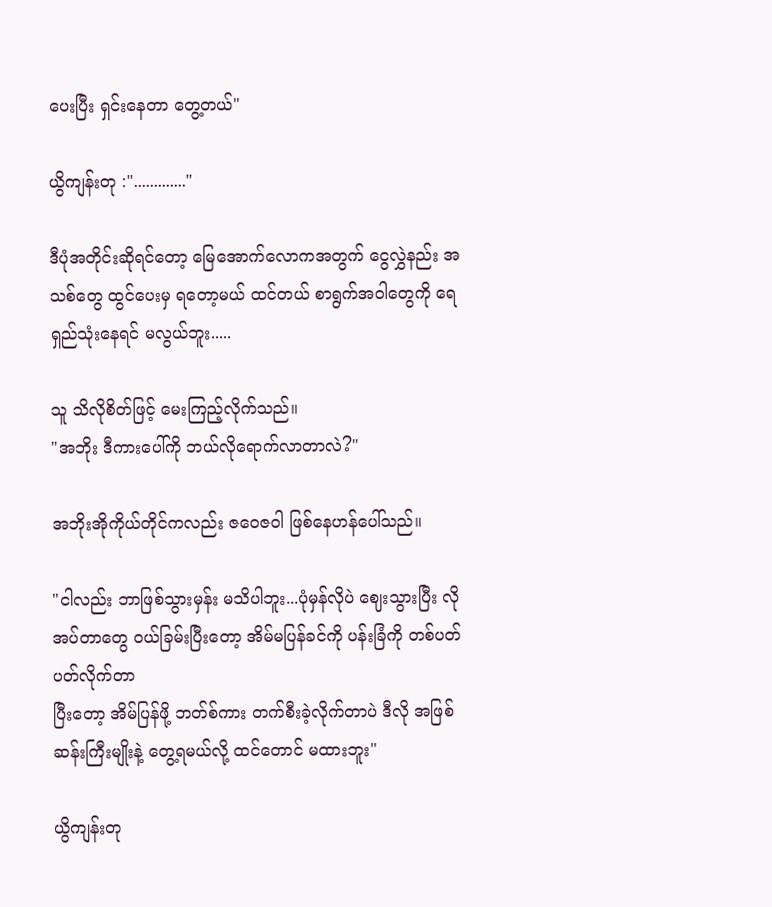ပေးပြီး ရှင်းနေတာ တွေ့တယ်"

ယွိကျန်းတု :"............."

ဒီပုံအတိုင်းဆိုရင်တော့ မြေအောက်လောကအတွက် ငွေလွှဲနည်း အသစ်တွေ ထွင်ပေးမှ ရတော့မယ် ထင်တယ် စာရွက်အဝါတွေကို ရေရှည်သုံးနေရင် မလွယ်ဘူး.....

သူ သိလိုစိတ်ဖြင့် မေးကြည့်လိုက်သည်။
"အဘိုး ဒီကားပေါ်ကို ဘယ်လိုရောက်လာတာလဲ?"

အဘိုးအိုကိုယ်တိုင်ကလည်း ဇဝေဇဝါ ဖြစ်နေဟန်ပေါ်သည်။

"ငါလည်း ဘာဖြစ်သွားမှန်း မသိပါဘူး...ပုံမှန်လိုပဲ ဈေးသွားပြီး လိုအပ်တာတွေ ၀ယ်ခြမ်းပြီးတော့ အိမ်မပြန်ခင်ကို ပန်းခြံကို တစ်ပတ် ပတ်လိုက်တာ
ပြီးတော့ အိမ်ပြန်ဖို့ ဘတ်စ်ကား တက်စီးခဲ့လိုက်တာပဲ ဒီလို အဖြစ်ဆန်းကြီးမျိုးနဲ့ တွေ့ရမယ်လို့ ထင်တောင် မထားဘူး"

ယွိကျန်းတု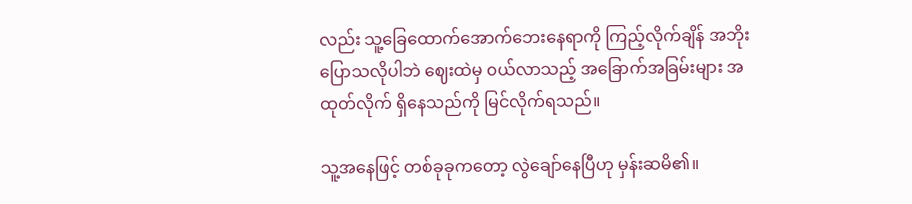လည်း သူ့ခြေထောက်အောက်ဘေးနေရာကို ကြည့်လိုက်ချိန် အဘိုးပြောသလိုပါဘဲ ဈေးထဲမှ ၀ယ်လာသည့် အခြောက်အခြမ်းများ အထုတ်လိုက် ရှိနေသည်ကို မြင်လိုက်ရသည်။

သူ့အနေဖြင့် တစ်ခုခုကတော့ လွဲချော်နေပြီဟု မှန်းဆမိ၏။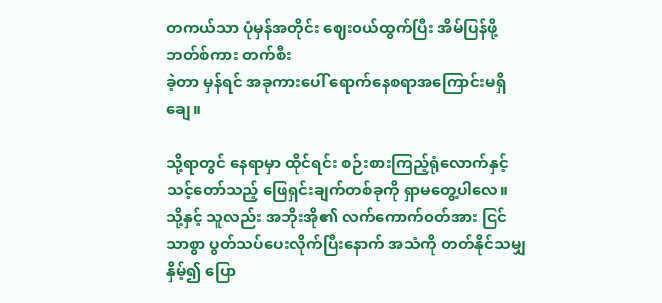တကယ်သာ ပုံမှန်အတိုင်း ဈေး၀ယ်ထွက်ပြီး အိမ်ပြန်ဖို့ ဘတ်စ်ကား တက်စီး
ခဲ့တာ မှန်ရင် အခုကားပေါ် ရောက်နေစရာအကြောင်းမရှိချေ။

သို့ရာတွင် နေရာမှာ ထိုင်ရင်း စဉ်းစားကြည့်ရုံလောက်နှင့် သင့်တော်သည့် ဖြေရှင်းချက်တစ်ခုကို ရှာမတွေ့ပါလေ။ သို့နှင့် သူလည်း အဘိုးအို၏ လက်ကောက်၀တ်အား ငြင်သာစွာ ပွတ်သပ်ပေးလိုက်ပြီးနောက် အသံကို တတ်နိုင်သမျှ နှိမ့်၍ ပြော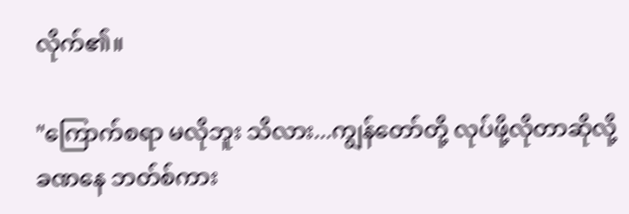လိုက်၏။

"ကြောက်စရာ မလိုဘူး သိလား...ကျွန်တော်တို့ လုပ်ဖို့လိုတာဆိုလို့ ခဏနေ ဘတ်စ်ကား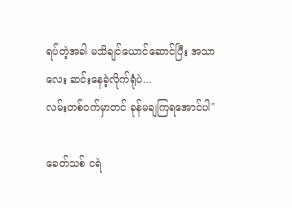ရပ်တဲ့အခါ မသိချင်ယောင်ဆောင်ပြီး အသာလေး ဆင်းနေခဲ့လိုက်ရုံပဲ...
လမ်းတစ်၀က်မှာတင် ခုန်မချကြရအောင်ပါ"

ခေတ်သစ် ငရဲ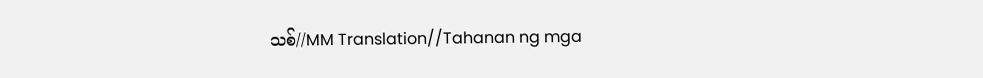သစ်//MM Translation//Tahanan ng mga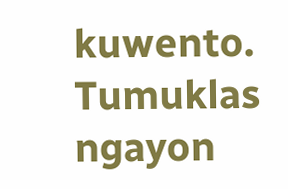kuwento. Tumuklas ngayon